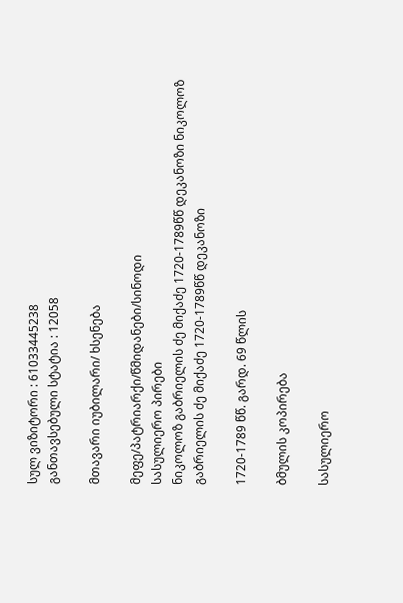სულ ვიზიტორი : 61033445238
განთავსებული სტატია : 12058

მთავარი იუბილარი/ ხსენება

მეფე/პატრიარქი/წმიდანები/სინოდი
სასულიერო პირები
ნიკოლოზ გაბრიელის ძე მიქაძე 1720-1789წწ დეკანოზი ნიკოლოზ გაბრიელის ძე მიქაძე 1720-1789წწ დეკანოზი

1720-1789 წწ. გარდ. 69 წლის

ბმულის კოპირება

სასულიერო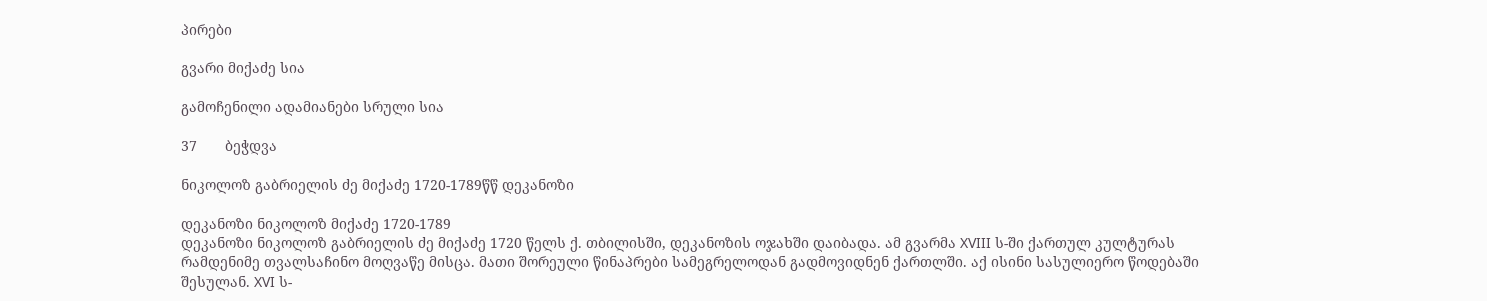პირები

გვარი მიქაძე სია

გამოჩენილი ადამიანები სრული სია

37       ბეჭდვა

ნიკოლოზ გაბრიელის ძე მიქაძე 1720-1789წწ დეკანოზი

დეკანოზი ნიკოლოზ მიქაძე 1720-1789
დეკანოზი ნიკოლოზ გაბრიელის ძე მიქაძე 1720 წელს ქ. თბილისში, დეკანოზის ოჯახში დაიბადა. ამ გვარმა XVIII ს-ში ქართულ კულტურას რამდენიმე თვალსაჩინო მოღვაწე მისცა. მათი შორეული წინაპრები სამეგრელოდან გადმოვიდნენ ქართლში. აქ ისინი სასულიერო წოდებაში შესულან. XVI ს-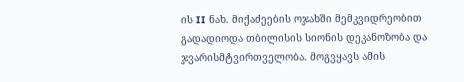ის II ნახ. მიქაძეების ოჯახში მემკვიდრეობით გადადიოდა თბილისის სიონის დეკანოზობა და ჯვარისმტვირთველობა. მოგვყავს ამის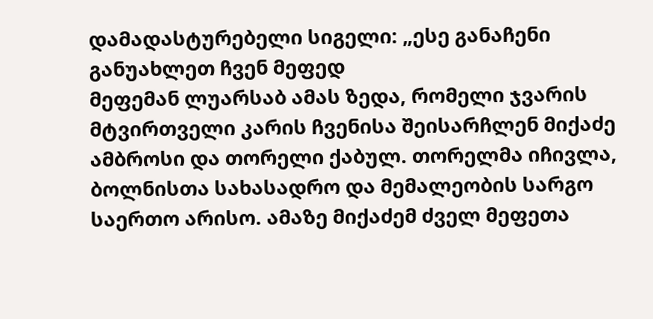დამადასტურებელი სიგელი: „ესე განაჩენი განუახლეთ ჩვენ მეფედ
მეფემან ლუარსაბ ამას ზედა, რომელი ჯვარის მტვირთველი კარის ჩვენისა შეისარჩლენ მიქაძე ამბროსი და თორელი ქაბულ. თორელმა იჩივლა,
ბოლნისთა სახასადრო და მემალეობის სარგო საერთო არისო. ამაზე მიქაძემ ძველ მეფეთა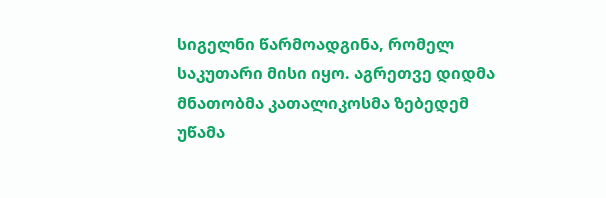სიგელნი წარმოადგინა, რომელ საკუთარი მისი იყო. აგრეთვე დიდმა მნათობმა კათალიკოსმა ზებედემ უწამა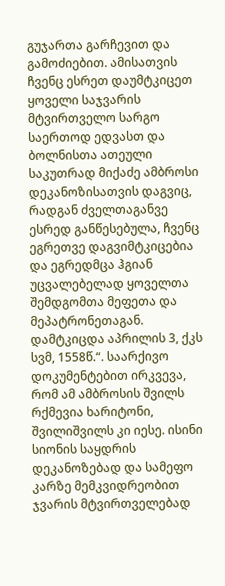გუჯართა გარჩევით და გამოძიებით. ამისათვის ჩვენც ესრეთ დაუმტკიცეთ ყოველი საჯვარის მტვირთველო სარგო საერთოდ ედვასთ და ბოლნისთა ათეული საკუთრად მიქაძე ამბროსი დეკანოზისათვის დაგვიც, რადგან ძველთაგანვე
ესრედ განწესებულა, ჩვენც ეგრეთვე დაგვიმტკიცებია და ეგრედმცა ჰგიან უცვალებელად ყოველთა შემდგომთა მეფეთა და მეპატრონეთაგან. დამტკიცდა აპრილის 3, ქკს სვმ, 1558წ.“. საარქივო დოკუმენტებით ირკვევა, რომ ამ ამბროსის შვილს რქმევია ხარიტონი, შვილიშვილს კი იესე. ისინი სიონის საყდრის დეკანოზებად და სამეფო კარზე მემკვიდრეობით ჯვარის მტვირთველებად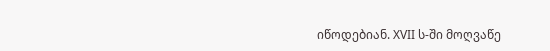იწოდებიან. XVII ს-ში მოღვაწე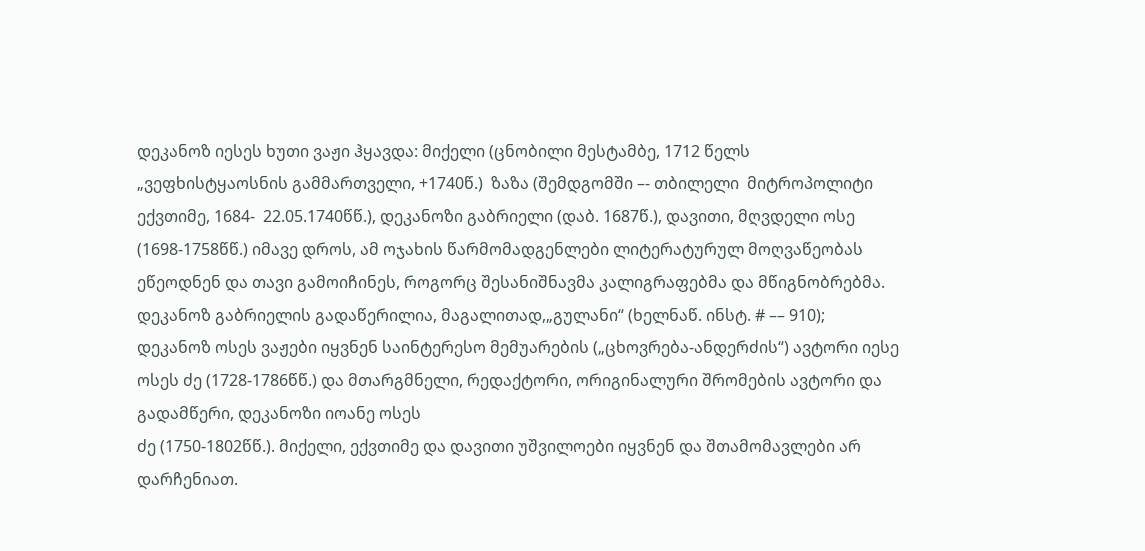დეკანოზ იესეს ხუთი ვაჟი ჰყავდა: მიქელი (ცნობილი მესტამბე, 1712 წელს „ვეფხისტყაოსნის გამმართველი, +1740წ.)  ზაზა (შემდგომში –- თბილელი  მიტროპოლიტი ექვთიმე, 1684-  22.05.1740წწ.), დეკანოზი გაბრიელი (დაბ. 1687წ.), დავითი, მღვდელი ოსე (1698-1758წწ.) იმავე დროს, ამ ოჯახის წარმომადგენლები ლიტერატურულ მოღვაწეობას ეწეოდნენ და თავი გამოიჩინეს, როგორც შესანიშნავმა კალიგრაფებმა და მწიგნობრებმა. დეკანოზ გაბრიელის გადაწერილია, მაგალითად,„გულანი“ (ხელნაწ. ინსტ. # –– 910); დეკანოზ ოსეს ვაჟები იყვნენ საინტერესო მემუარების („ცხოვრება-ანდერძის“) ავტორი იესე ოსეს ძე (1728-1786წწ.) და მთარგმნელი, რედაქტორი, ორიგინალური შრომების ავტორი და გადამწერი, დეკანოზი იოანე ოსეს
ძე (1750-1802წწ.). მიქელი, ექვთიმე და დავითი უშვილოები იყვნენ და შთამომავლები არ დარჩენიათ.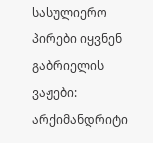სასულიერო პირები იყვნენ გაბრიელის ვაჟები: არქიმანდრიტი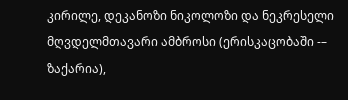კირილე, დეკანოზი ნიკოლოზი და ნეკრესელი მღვდელმთავარი ამბროსი (ერისკაცობაში -– ზაქარია),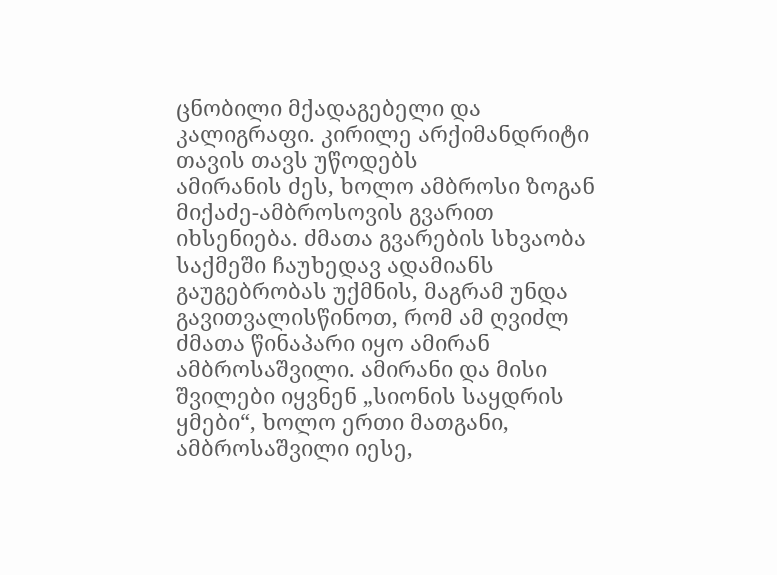ცნობილი მქადაგებელი და კალიგრაფი. კირილე არქიმანდრიტი თავის თავს უწოდებს
ამირანის ძეს, ხოლო ამბროსი ზოგან მიქაძე-ამბროსოვის გვარით იხსენიება. ძმათა გვარების სხვაობა საქმეში ჩაუხედავ ადამიანს გაუგებრობას უქმნის, მაგრამ უნდა გავითვალისწინოთ, რომ ამ ღვიძლ
ძმათა წინაპარი იყო ამირან ამბროსაშვილი. ამირანი და მისი შვილები იყვნენ „სიონის საყდრის ყმები“, ხოლო ერთი მათგანი, ამბროსაშვილი იესე,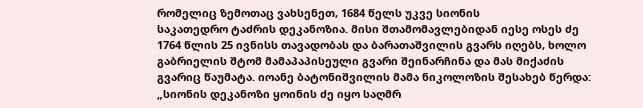რომელიც ზემოთაც ვახსენეთ, 1684 წელს უკვე სიონის
საკათედრო ტაძრის დეკანოზია. მისი შთამომავლებიდან იესე ოსეს ძე 1764 წლის 25 ივნისს თავადობას და ბარათაშვილის გვარს იღებს, ხოლო გაბრიელის შტომ მამაპაპისეული გვარი შეინარჩინა და მას მიქაძის გვარიც წაუმატა. იოანე ბატონიშვილის მამა ნიკოლოზის შესახებ წერდა: „სიონის დეკანოზი ყოინის ძე იყო საღმრ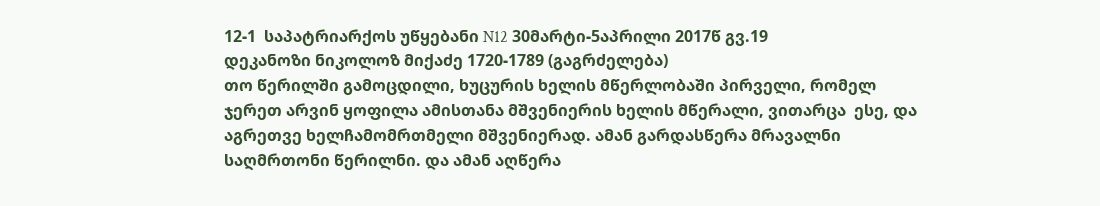12-1  საპატრიარქოს უწყებანი N12 30მარტი-5აპრილი 2017წ გვ.19
დეკანოზი ნიკოლოზ მიქაძე 1720-1789 (გაგრძელება)
თო წერილში გამოცდილი, ხუცურის ხელის მწერლობაში პირველი, რომელ ჯერეთ არვინ ყოფილა ამისთანა მშვენიერის ხელის მწერალი, ვითარცა  ესე, და აგრეთვე ხელჩამომრთმელი მშვენიერად. ამან გარდასწერა მრავალნი საღმრთონი წერილნი. და ამან აღწერა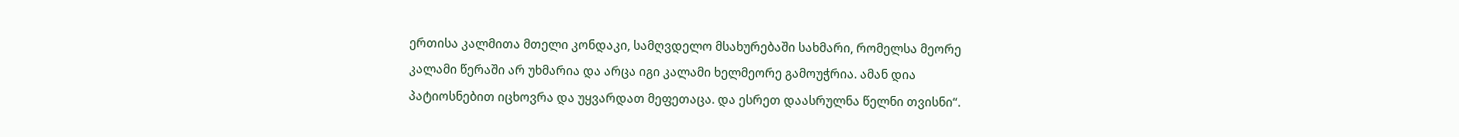ერთისა კალმითა მთელი კონდაკი, სამღვდელო მსახურებაში სახმარი, რომელსა მეორე კალამი წერაში არ უხმარია და არცა იგი კალამი ხელმეორე გამოუჭრია. ამან დია პატიოსნებით იცხოვრა და უყვარდათ მეფეთაცა. და ესრეთ დაასრულნა წელნი თვისნი“.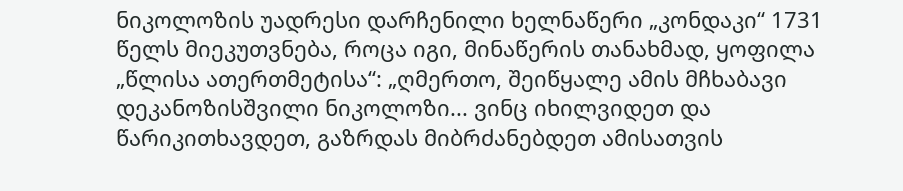ნიკოლოზის უადრესი დარჩენილი ხელნაწერი „კონდაკი“ 1731 წელს მიეკუთვნება, როცა იგი, მინაწერის თანახმად, ყოფილა „წლისა ათერთმეტისა“: „ღმერთო, შეიწყალე ამის მჩხაბავი დეკანოზისშვილი ნიკოლოზი... ვინც იხილვიდეთ და წარიკითხავდეთ, გაზრდას მიბრძანებდეთ ამისათვის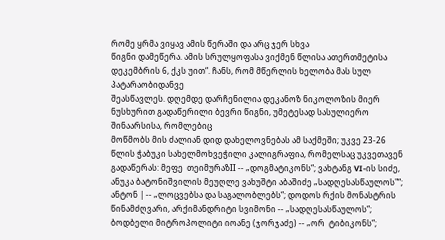რომე ყრმა ვიყავ ამის წერაში და არც ჯერ სხვა
წიგნი დამეწერა. ამის სრულყოფასა ვიქმენ წლისა ათერთმეტისა დეკემბრის 6, ქკს უით“. ჩანს, რომ მწერლის ხელობა მას სულ პატარაობიდანვე
შეასწავლეს. დღემდე დარჩენილია დეკანოზ ნიკოლოზის მიერ ნუსხურით გადაწერილი ბევრი წიგნი, უმეტესად სასულიერო შინაარსისა, რომლებიც
მოწმობს მის ძალიან დიდ დახელოვნებას ამ საქმეში; უკვე 23-26 წლის ჭაბუკი სახელმოხვეჭილი კალიგრაფია, რომელსაც უკვეთავენ გადაწერას: მეფე  თეიმურაზII -- „დოგმატიკონს“; ვახტანგ VI-ის სიძე, ანუკა ბატონიშვილის მეუღლე ვახუშტი აბაშიძე „სადღესასწაულოს"“; ანტონ | -- „ლოცვებსა და საგალობლებს“; დოდოს რქის მონასტრის წინამძღვარი, არქიმანდრიტი სვიმონი -- „სადღესასწაულოს“; ბოდბელი მიტროპოლიტი იოანე (ჯორჯაძე) -- „ორ  ტიბიკონს“;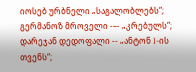იოსებ ურბნელი „საგალობლებს“;
გერმანოზ მროველი -–- „კრებულს“; დარეჯან დედოფალი -- „ანტონ I-ის თვენს“;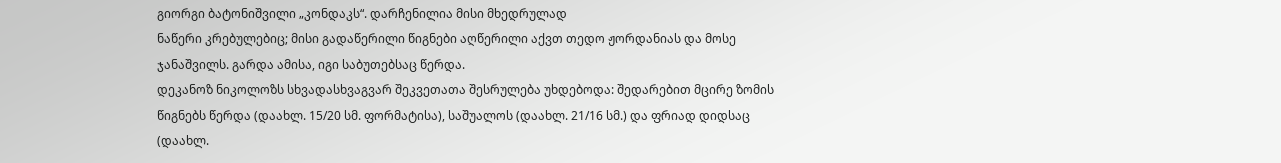გიორგი ბატონიშვილი „კონდაკს“. დარჩენილია მისი მხედრულად
ნაწერი კრებულებიც; მისი გადაწერილი წიგნები აღწერილი აქვთ თედო ჟორდანიას და მოსე ჯანაშვილს. გარდა ამისა, იგი საბუთებსაც წერდა.
დეკანოზ ნიკოლოზს სხვადასხვაგვარ შეკვეთათა შესრულება უხდებოდა: შედარებით მცირე ზომის წიგნებს წერდა (დაახლ. 15/20 სმ. ფორმატისა), საშუალოს (დაახლ. 21/16 სმ.) და ფრიად დიდსაც (დაახლ.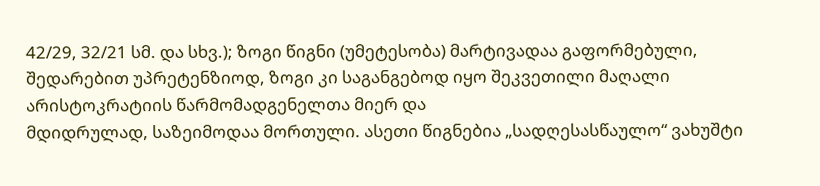42/29, 32/21 სმ. და სხვ.); ზოგი წიგნი (უმეტესობა) მარტივადაა გაფორმებული, შედარებით უპრეტენზიოდ, ზოგი კი საგანგებოდ იყო შეკვეთილი მაღალი არისტოკრატიის წარმომადგენელთა მიერ და
მდიდრულად, საზეიმოდაა მორთული. ასეთი წიგნებია „სადღესასწაულო“ ვახუშტი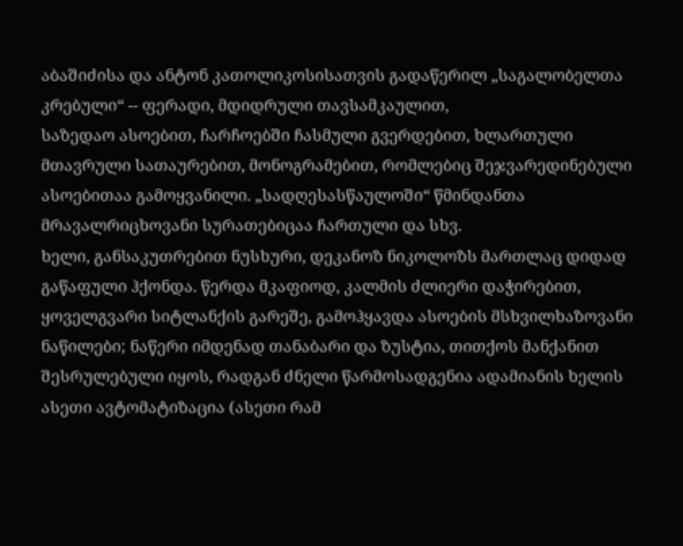აბაშიძისა და ანტონ კათოლიკოსისათვის გადაწერილ „საგალობელთა კრებული“ -- ფერადი, მდიდრული თავსამკაულით,
საზედაო ასოებით, ჩარჩოებში ჩასმული გვერდებით, ხლართული მთავრული სათაურებით, მონოგრამებით, რომლებიც შეჯვარედინებული ასოებითაა გამოყვანილი. „სადღესასწაულოში“ წმინდანთა მრავალრიცხოვანი სურათებიცაა ჩართული და სხვ.
ხელი, განსაკუთრებით ნუსხური, დეკანოზ ნიკოლოზს მართლაც დიდად გაწაფული ჰქონდა. წერდა მკაფიოდ, კალმის ძლიერი დაჭირებით, ყოველგვარი სიტლანქის გარეშე, გამოჰყავდა ასოების მსხვილხაზოვანი ნაწილები; ნაწერი იმდენად თანაბარი და ზუსტია, თითქოს მანქანით შესრულებული იყოს, რადგან ძნელი წარმოსადგენია ადამიანის ხელის
ასეთი ავტომატიზაცია (ასეთი რამ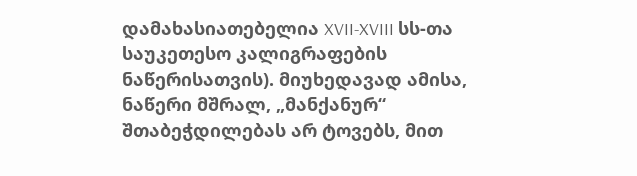დამახასიათებელია XVII-XVIII სს-თა საუკეთესო კალიგრაფების ნაწერისათვის). მიუხედავად ამისა, ნაწერი მშრალ, „მანქანურ“ შთაბეჭდილებას არ ტოვებს, მით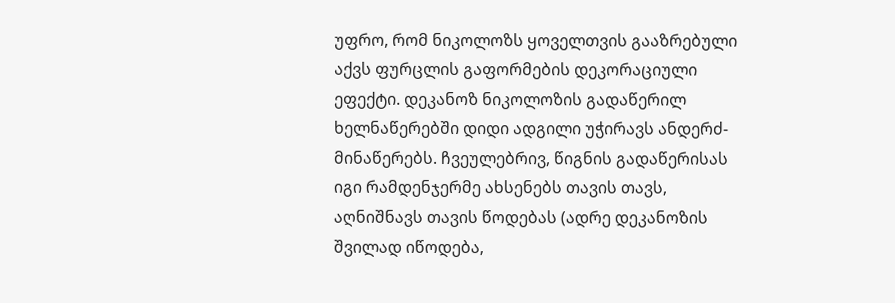უფრო, რომ ნიკოლოზს ყოველთვის გააზრებული აქვს ფურცლის გაფორმების დეკორაციული ეფექტი. დეკანოზ ნიკოლოზის გადაწერილ ხელნაწერებში დიდი ადგილი უჭირავს ანდერძ-მინაწერებს. ჩვეულებრივ, წიგნის გადაწერისას იგი რამდენჯერმე ახსენებს თავის თავს, აღნიშნავს თავის წოდებას (ადრე დეკანოზის შვილად იწოდება,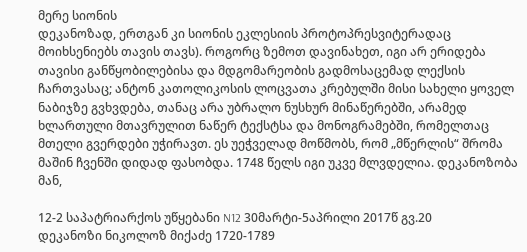მერე სიონის
დეკანოზად, ერთგან კი სიონის ეკლესიის პროტოპრესვიტერადაც მოიხსენიებს თავის თავს). როგორც ზემოთ დავინახეთ, იგი არ ერიდება თავისი განწყობილებისა და მდგომარეობის გადმოსაცემად ლექსის ჩართვასაც; ანტონ კათოლიკოსის ლოცვათა კრებულში მისი სახელი ყოველ ნაბიჯზე გვხვდება, თანაც არა უბრალო ნუსხურ მინაწერებში, არამედ
ხლართული მთავრულით ნაწერ ტექსტსა და მონოგრამებში, რომელთაც მთელი გვერდები უჭირავთ. ეს უეჭველად მოწმობს, რომ „მწერლის“ შრომა მაშინ ჩვენში დიდად ფასობდა. 1748 წელს იგი უკვე მლვდელია. დეკანოზობა მან,

12-2 საპატრიარქოს უწყებანი N12 30მარტი-5აპრილი 2017წ გვ.20
დეკანოზი ნიკოლოზ მიქაძე 1720-1789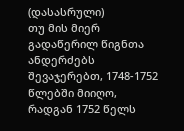(დასასრული)
თუ მის მიერ გადაწერილ წიგნთა ანდერძებს შევაჯერებთ, 1748-1752 წლებში მიიღო, რადგან 1752 წელს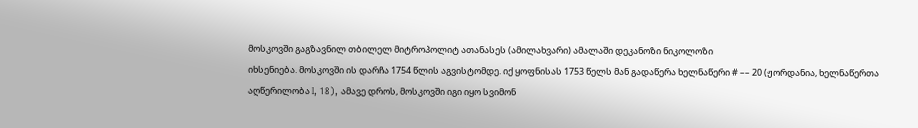მოსკოვში გაგზავნილ თბილელ მიტროპოლიტ ათანასეს (ამილახვარი) ამალაში დეკანოზი ნიკოლოზი
იხსენიება. მოსკოვში ის დარჩა 1754 წლის აგვისტომდე. იქ ყოფნისას 1753 წელს მან გადაწერა ხელნაწერი # –– 20 (ჟორდანია, ხელნაწერთა აღწერილობა I, 18), ამავე დროს, მოსკოვში იგი იყო სვიმონ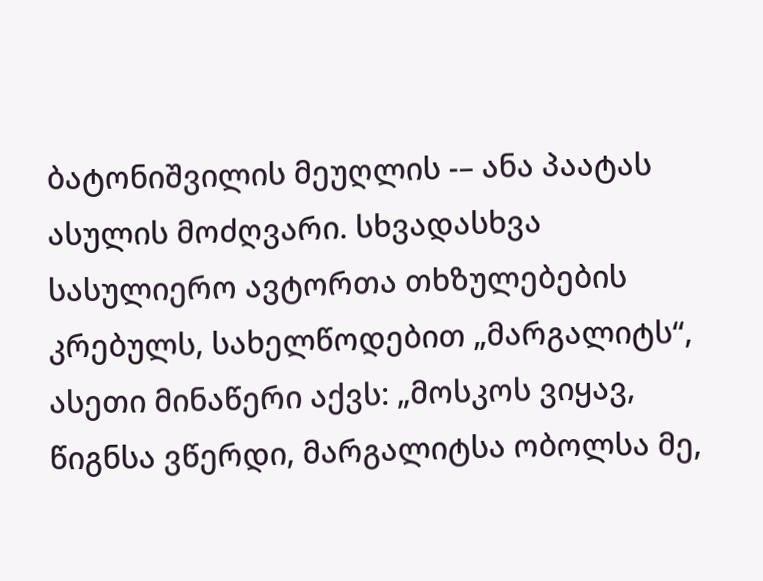ბატონიშვილის მეუღლის -– ანა პაატას ასულის მოძღვარი. სხვადასხვა სასულიერო ავტორთა თხზულებების კრებულს, სახელწოდებით „მარგალიტს“, ასეთი მინაწერი აქვს: „მოსკოს ვიყავ, წიგნსა ვწერდი, მარგალიტსა ობოლსა მე,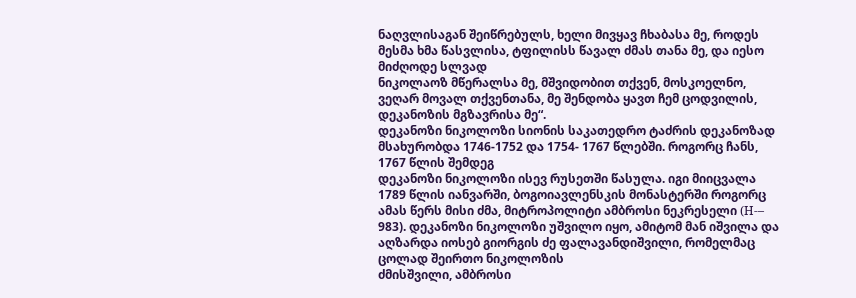ნაღვლისაგან შეიწრებულს, ხელი მივყავ ჩხაბასა მე, როდეს მესმა ხმა წასვლისა, ტფილისს წავალ ძმას თანა მე, და იესო მიძღოდე სლვად
ნიკოლაოზ მწერალსა მე, მშვიდობით თქვენ, მოსკოელნო, ვეღარ მოვალ თქვენთანა, მე შენდობა ყავთ ჩემ ცოდვილის, დეკანოზის მგზავრისა მე“.
დეკანოზი ნიკოლოზი სიონის საკათედრო ტაძრის დეკანოზად მსახურობდა 1746-1752 და 1754- 1767 წლებში. როგორც ჩანს, 1767 წლის შემდეგ
დეკანოზი ნიკოლოზი ისევ რუსეთში წასულა. იგი მიიცვალა 1789 წლის იანვარში, ბოგოიავლენსკის მონასტერში როგორც ამას წერს მისი ძმა, მიტროპოლიტი ამბროსი ნეკრესელი (H-– 983). დეკანოზი ნიკოლოზი უშვილო იყო, ამიტომ მან იშვილა და აღზარდა იოსებ გიორგის ძე ფალავანდიშვილი, რომელმაც ცოლად შეირთო ნიკოლოზის
ძმისშვილი, ამბროსი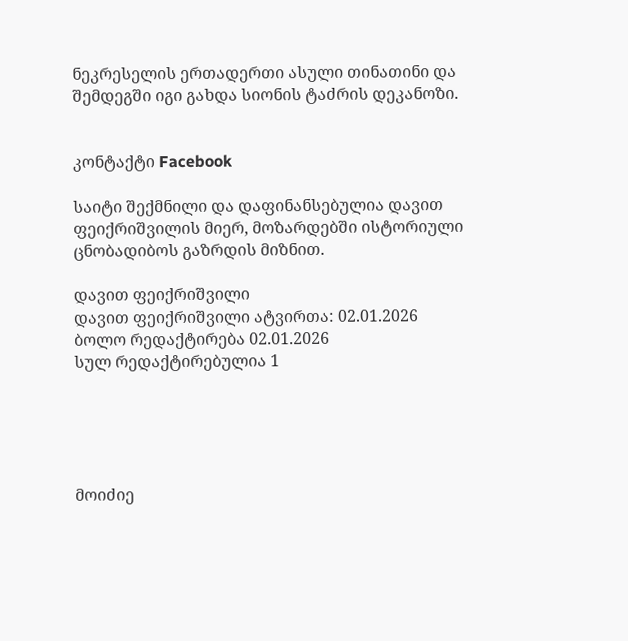ნეკრესელის ერთადერთი ასული თინათინი და შემდეგში იგი გახდა სიონის ტაძრის დეკანოზი.


კონტაქტი Facebook

საიტი შექმნილი და დაფინანსებულია დავით ფეიქრიშვილის მიერ, მოზარდებში ისტორიული ცნობადიბოს გაზრდის მიზნით.

დავით ფეიქრიშვილი
დავით ფეიქრიშვილი ატვირთა: 02.01.2026
ბოლო რედაქტირება 02.01.2026
სულ რედაქტირებულია 1





მოიძიე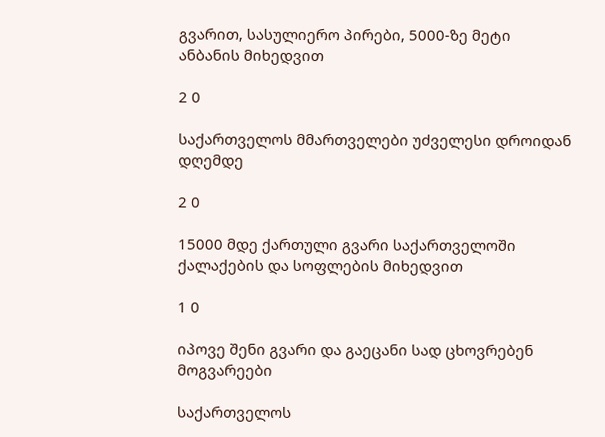გვარით, სასულიერო პირები, 5000-ზე მეტი ანბანის მიხედვით

2 0

საქართველოს მმართველები უძველესი დროიდან დღემდე

2 0

15000 მდე ქართული გვარი საქართველოში ქალაქების და სოფლების მიხედვით

1 0

იპოვე შენი გვარი და გაეცანი სად ცხოვრებენ მოგვარეები

საქართველოს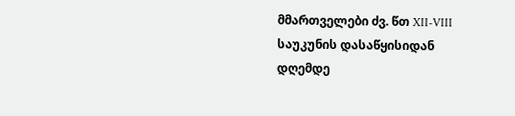მმართველები ძვ. წთ XII-VIII საუკუნის დასაწყისიდან დღემდე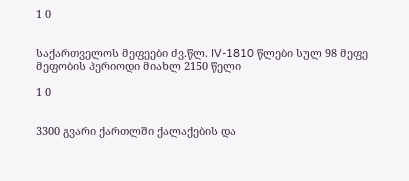1 0


საქართველოს მეფეები ძვ.წლ. IV-1810 წლები სულ 98 მეფე მეფობის პერიოდი მიახლ 2150 წელი

1 0


3300 გვარი ქართლში ქალაქების და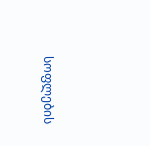სოფლების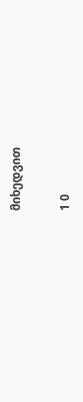მიხედვით

1 0